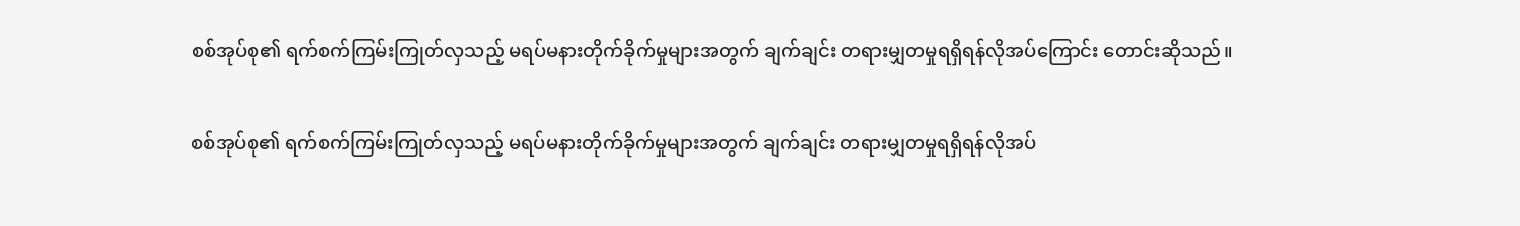စစ်အုပ်စု၏ ရက်စက်ကြမ်းကြုတ်လှသည့် မရပ်မနားတိုက်ခိုက်မှုများအတွက် ချက်ချင်း တရားမျှတမှုရရှိရန်လိုအပ်ကြောင်း တောင်းဆိုသည်။

စစ်အုပ်စု၏ ရက်စက်ကြမ်းကြုတ်လှသည့် မရပ်မနားတိုက်ခိုက်မှုများအတွက် ချက်ချင်း တရားမျှတမှုရရှိရန်လိုအပ်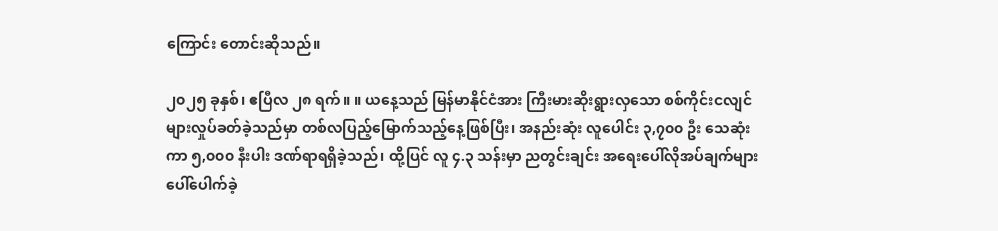ကြောင်း တောင်းဆိုသည်။

၂၀၂၅ ခုနှစ်၊ ဧပြီလ ၂၈ ရက်။ ။ ယနေ့သည် မြန်မာနိုင်ငံအား ကြီးမားဆိုးရွားလှသော စစ်ကိုင်းငလျင်များလှုပ်ခတ်ခဲ့သည်မှာ တစ်လပြည့်မြောက်သည့်နေ့ဖြစ်ပြီး၊ အနည်းဆုံး လူပေါင်း ၃,၇၀၀ ဦး သေဆုံးကာ ၅,၀၀၀ နီးပါး ဒဏ်ရာရရှိခဲ့သည်၊ ထို့ပြင် လူ ၄.၃ သန်းမှာ ညတွင်းချင်း အရေးပေါ်လိုအပ်ချက်များပေါ်ပေါက်ခဲ့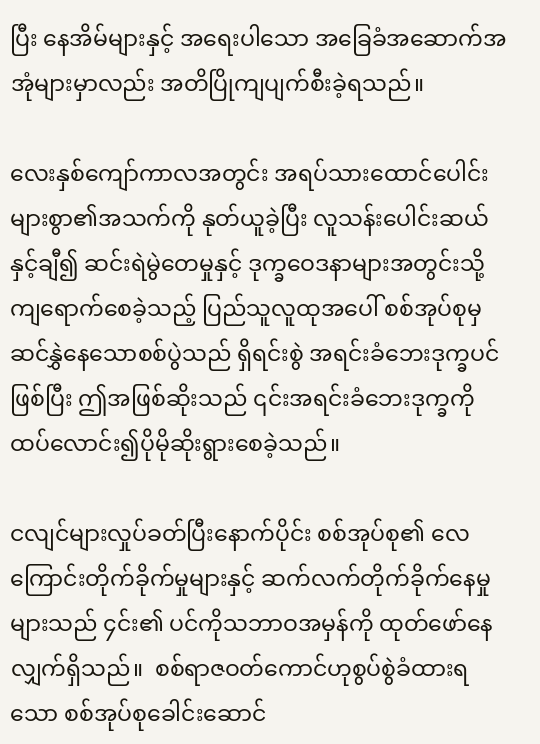ပြီး နေအိမ်များနှင့် အရေးပါသော အခြေခံအဆောက်အအုံများမှာလည်း အတိပြိုကျပျက်စီးခဲ့ရသည်။

လေးနှစ်ကျော်ကာလအတွင်း အရပ်သားထောင်ပေါင်းများစွာ၏အသက်ကို နုတ်ယူခဲ့ပြီး လူသန်းပေါင်းဆယ်နှင့်ချီ၍ ဆင်းရဲမွဲတေမှုနှင့် ဒုက္ခဝေဒနာများအတွင်းသို့ ကျရောက်စေခဲ့သည့် ပြည်သူလူထုအပေါ် စစ်အုပ်စုမှဆင်နွှဲနေသောစစ်ပွဲသည် ရှိရင်းစွဲ အရင်းခံဘေးဒုက္ခပင်ဖြစ်ပြီး ဤအဖြစ်ဆိုးသည် ၎င်းအရင်းခံဘေးဒုက္ခကို ထပ်လောင်း၍ပိုမိုဆိုးရွားစေခဲ့သည်။

ငလျင်များလှုပ်ခတ်ပြီးနောက်ပိုင်း စစ်အုပ်စု၏ လေကြောင်းတိုက်ခိုက်မှုများနှင့် ဆက်လက်တိုက်ခိုက်နေမှုများသည် ၄င်း၏ ပင်ကိုသဘာဝအမှန်ကို ထုတ်ဖော်နေလျှက်ရှိသည်။  စစ်ရာဇဝတ်ကောင်ဟုစွပ်စွဲခံထားရသော စစ်အုပ်စုခေါင်းဆောင်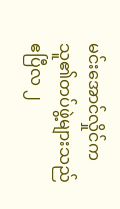မင်းအောင်လှိုင်က သူ၏တပ်ဖွဲ့များသည် ဧပြီလ ၂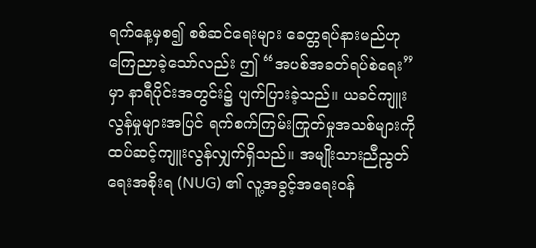ရက်နေ့မှစ၍ စစ်ဆင်ရေးများ ခေတ္တရပ်နားမည်ဟု ကြေညာခဲ့သော်လည်း ဤ “အပစ်အခတ်ရပ်စဲရေး” မှာ နာရီပိုင်းအတွင်း၌ ပျက်ပြားခဲ့သည်။ ယခင်ကျူးလွန်မှုများအပြင် ရက်စက်ကြမ်းကြုတ်မှုအသစ်များကို ထပ်ဆင့်ကျူးလွန်လျှက်ရှိသည်။ အမျိုးသားညီညွတ်ရေးအစိုးရ (NUG) ၏ လူ့အခွင့်အရေးဝန်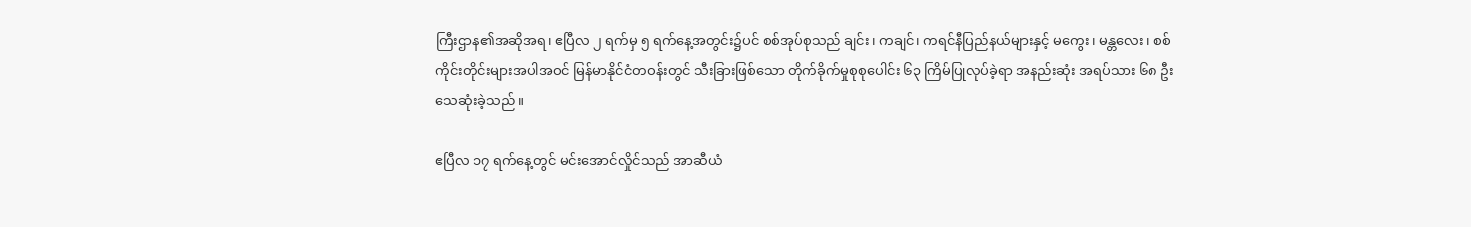ကြီးဌာန၏အဆိုအရ၊ ဧပြီလ ၂ ရက်မှ ၅ ရက်နေ့အတွင်း၌ပင် စစ်အုပ်စုသည် ချင်း၊ ကချင်၊ ကရင်နီပြည်နယ်များနှင့် မကွေး၊ မန္တလေး၊ စစ်ကိုင်းတိုင်းများအပါအဝင် မြန်မာနိုင်ငံတဝန်းတွင် သီးခြားဖြစ်သော တိုက်ခိုက်မှုစုစုပေါင်း ၆၃ ကြိမ်ပြုလုပ်ခဲ့ရာ အနည်းဆုံး အရပ်သား ၆၈ ဦး သေဆုံးခဲ့သည်။

ဧပြီလ ၁၇ ရက်နေ့တွင် မင်းအောင်လှိုင်သည် အာဆီယံ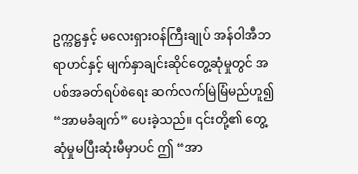ဥက္ကဋ္ဌနှင့် မလေးရှားဝန်ကြီးချုပ် အန်ဝါအီဘရာဟင်နှင့် မျက်နှာချင်းဆိုင်တွေ့ဆုံမှုတွင် အပစ်အခတ်ရပ်စဲရေး ဆက်လက်မြဲမြံမည်ဟူ၍ “အာမခံချက်” ပေးခဲ့သည်။ ၎င်းတို့၏ တွေ့ဆုံမှုမပြီးဆုံးမီမှာပင် ဤ “အာ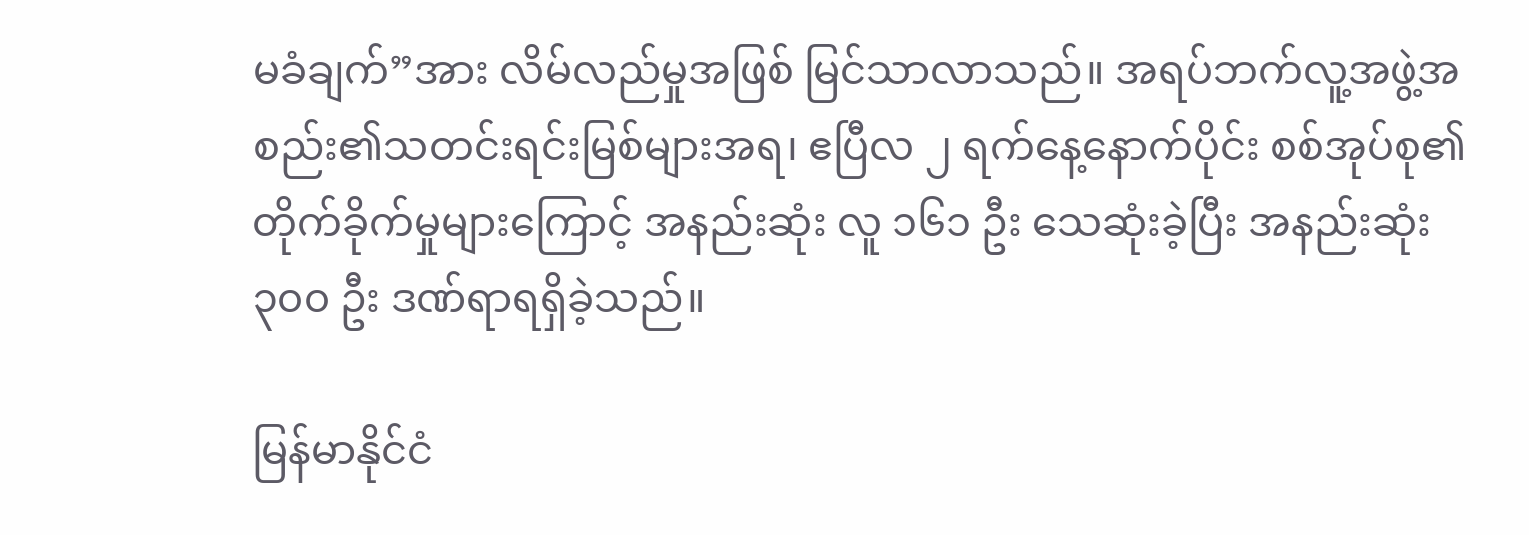မခံချက်”အား လိမ်လည်မှုအဖြစ် မြင်သာလာသည်။ အရပ်ဘက်လူ့အဖွဲ့အစည်း၏သတင်းရင်းမြစ်များအရ၊ ဧပြီလ ၂ ရက်နေ့နောက်ပိုင်း စစ်အုပ်စု၏တိုက်ခိုက်မှုများကြောင့် အနည်းဆုံး လူ ၁၆၁ ဦး သေဆုံးခဲ့ပြီး အနည်းဆုံး ၃၀၀ ဦး ဒဏ်ရာရရှိခဲ့သည်။

မြန်မာနိုင်ငံ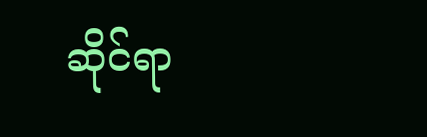ဆိုင်ရာ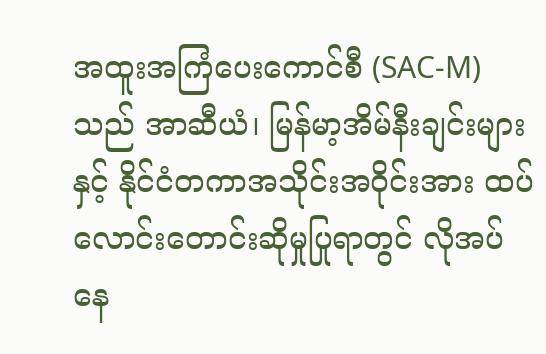အထူးအကြံပေးကောင်စီ (SAC-M) သည် အာဆီယံ၊ မြန်မာ့အိမ်နီးချင်းများနှင့် နိုင်ငံတကာအသိုင်းအဝိုင်းအား ထပ်လောင်းတောင်းဆိုမှုပြုရာတွင် လိုအပ်နေ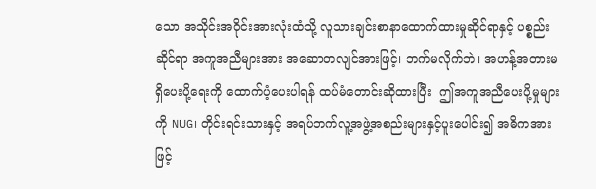သော အသိုင်းအဝိုင်းအားလုံးထံသို့ လူသားချင်းစာနာထောက်ထားမှုဆိုင်ရာနှင့် ပစ္စည်းဆိုင်ရာ အကူအညီများအား အဆောတလျင်အားဖြင့်၊ ဘက်မလိုက်ဘဲ၊ အဟန့်အတားမရှိပေးပို့ရေးကို ထောက်ပံ့ပေးပါရန် ထပ်မံတောင်းဆိုထားပြီး  ဤအကူအညီပေးပို့မှုများကို NUG၊ တိုင်းရင်းသားနှင့် အရပ်ဘက်လူ့အဖွဲ့အစည်းများနှင့်ပူးပေါင်း၍ အဓိကအားဖြင့်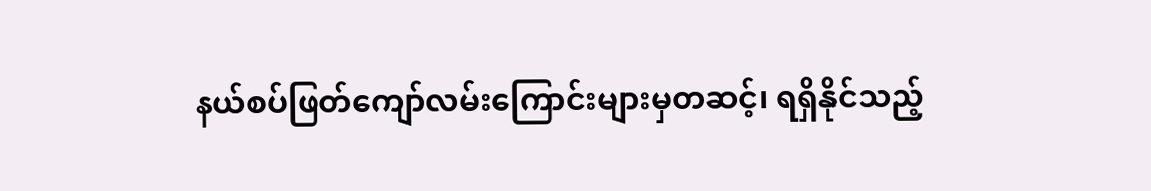နယ်စပ်ဖြတ်ကျော်လမ်းကြောင်းများမှတဆင့်၊ ရရှိနိုင်သည့်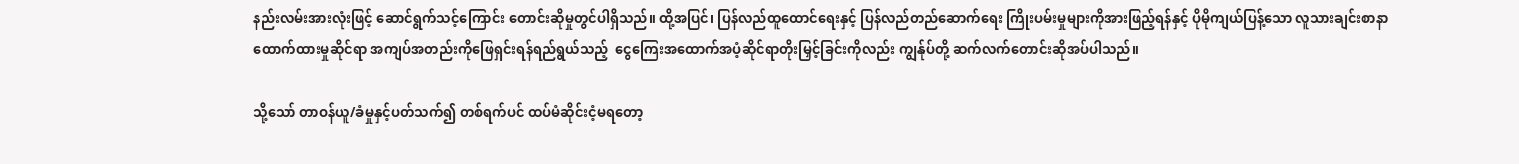နည်းလမ်းအားလုံးဖြင့် ဆောင်ရွက်သင့်ကြောင်း တောင်းဆိုမှုတွင်ပါရှိသည်။ ထို့အပြင်၊ ပြန်လည်ထူထောင်ရေးနှင့် ပြန်လည်တည်ဆောက်ရေး ကြိုးပမ်းမှုများကိုအားဖြည့်ရန်နှင့် ပိုမိုကျယ်ပြန့်သော လူသားချင်းစာနာထောက်ထားမှုဆိုင်ရာ အကျပ်အတည်းကိုဖြေရှင်းရန်ရည်ရွယ်သည့်  ငွေကြေးအထောက်အပံ့ဆိုင်ရာတိုးမြှင့်ခြင်းကိုလည်း ကျွန်ုပ်တို့ ဆက်လက်တောင်းဆိုအပ်ပါသည်။

သို့သော် တာဝန်ယူ/ခံမှုနှင့်ပတ်သက်၍ တစ်ရက်ပင် ထပ်မံဆိုင်းငံ့မရတော့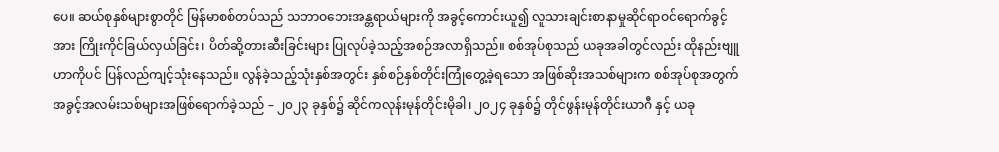ပေ။ ဆယ်စုနှစ်များစွာတိုင် မြန်မာစစ်တပ်သည် သဘာဝဘေးအန္တရာယ်များကို အခွင့်ကောင်းယူ၍ လူသားချင်းစာနာမှုဆိုင်ရာဝင်ရောက်ခွင့်အား ကြိုးကိုင်ခြယ်လှယ်ခြင်း၊ ပိတ်ဆို့တားဆီးခြင်းများ ပြုလုပ်ခဲ့သည့်အစဉ်အလာရှိသည်။ စစ်အုပ်စုသည် ယခုအခါတွင်လည်း ထိုနည်းဗျူဟာကိုပင် ပြန်လည်ကျင့်သုံးနေသည်။ လွန်ခဲ့သည့်သုံးနှစ်အတွင်း နှစ်စဉ်နှစ်တိုင်းကြုံတွေ့ခဲ့ရသော အဖြစ်ဆိုးအသစ်များက စစ်အုပ်စုအတွက် အခွင့်အလမ်းသစ်များအဖြစ်ရောက်ခဲ့သည် – ၂၀၂၃ ခုနှစ်၌ ဆိုင်ကလုန်းမုန်တိုင်းမိုခါ၊ ၂၀၂၄ ခုနှစ်၌ တိုင်ဖွန်းမုန်တိုင်းယာဂီ နှင့် ယခု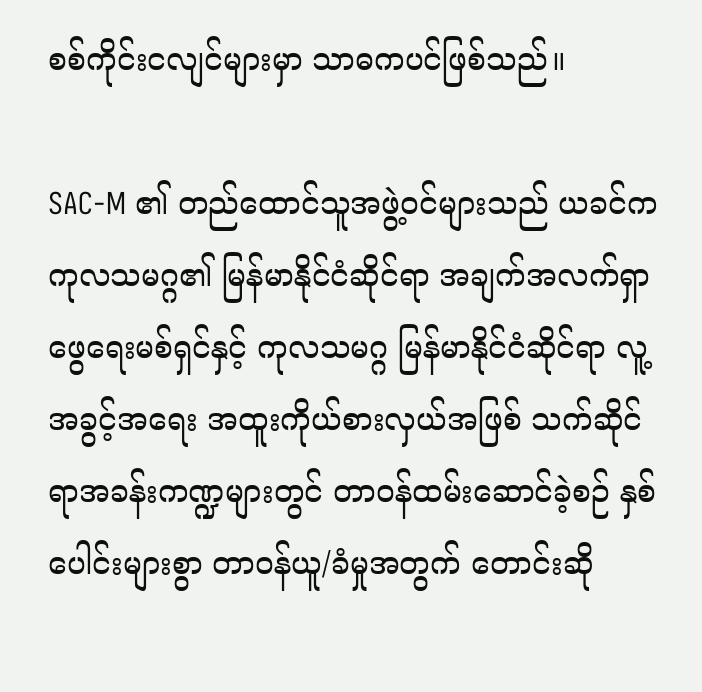စစ်ကိုင်းငလျင်များမှာ သာဓကပင်ဖြစ်သည်။

SAC-M ၏ တည်ထောင်သူအဖွဲ့ဝင်များသည် ယခင်က ကုလသမဂ္ဂ၏ မြန်မာနိုင်ငံဆိုင်ရာ အချက်အလက်ရှာဖွေရေးမစ်ရှင်နှင့် ကုလသမဂ္ဂ မြန်မာနိုင်ငံဆိုင်ရာ လူ့အခွင့်အရေး အထူးကိုယ်စားလှယ်အဖြစ် သက်ဆိုင်ရာအခန်းကဏ္ဍများတွင် တာဝန်ထမ်းဆောင်ခဲ့စဉ် နှစ်ပေါင်းများစွာ တာဝန်ယူ/ခံမှုအတွက် တောင်းဆို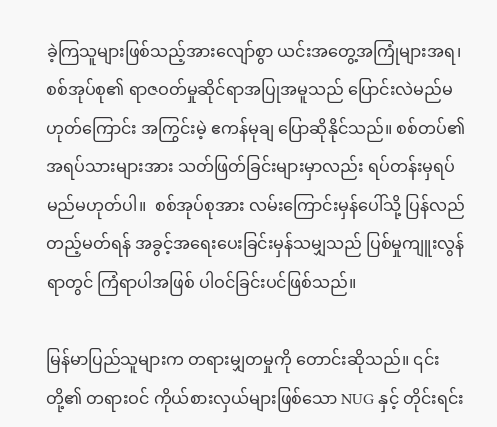ခဲ့ကြသူများဖြစ်သည့်အားလျော်စွာ ယင်းအတွေ့အကြုံများအရ၊ စစ်အုပ်စု၏ ရာဇဝတ်မှုဆိုင်ရာအပြုအမူသည် ပြောင်းလဲမည်မဟုတ်ကြောင်း အကြွင်းမဲ့ ဧကန်မုချ ပြောဆိုနိုင်သည်။ စစ်တပ်၏ အရပ်သားများအား သတ်ဖြတ်ခြင်းများမှာလည်း ရပ်တန်းမှရပ်မည်မဟုတ်ပါ။  စစ်အုပ်စုအား လမ်းကြောင်းမှန်ပေါ်သို့ ပြန်လည်တည့်မတ်ရန် အခွင့်အရေးပေးခြင်းမှန်သမျှသည် ပြစ်မှုကျူးလွန်ရာတွင် ကြံရာပါအဖြစ် ပါဝင်ခြင်းပင်ဖြစ်သည်။

မြန်မာပြည်သူများက တရားမျှတမှုကို တောင်းဆိုသည်။ ၎င်းတို့၏ တရားဝင် ကိုယ်စားလှယ်များဖြစ်သော NUG နှင့် တိုင်းရင်း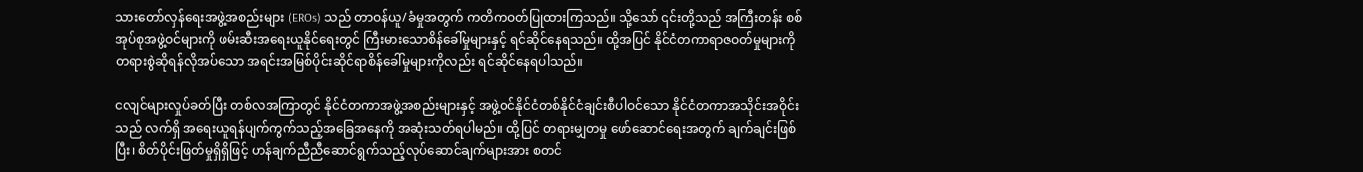သားတော်လှန်ရေးအဖွဲ့အစည်းများ (EROs) သည် တာဝန်ယူ/ခံမှုအတွက် ကတိကဝတ်ပြုထားကြသည်။ သို့သော် ၎င်းတို့သည် အကြီးတန်း စစ်အုပ်စုအဖွဲ့ဝင်များကို ဖမ်းဆီးအရေးယူနိုင်ရေးတွင် ကြီးမားသောစိန်ခေါ်မှုများနှင့် ရင်ဆိုင်နေရသည်။ ထို့အပြင် နိုင်ငံတကာရာဇဝတ်မှုများကို တရားစွဲဆိုရန်လိုအပ်သော အရင်းအမြစ်ပိုင်းဆိုင်ရာစိန်ခေါ်မှုများကိုလည်း ရင်ဆိုင်နေရပါသည်။

ငလျင်များလှုပ်ခတ်ပြီး တစ်လအကြာတွင် နိုင်ငံတကာအဖွဲ့အစည်းများနှင့် အဖွဲ့၀င်နိုင်ငံတစ်နိုင်ငံချင်းစီပါဝင်သော နိုင်ငံတကာအသိုင်းအဝိုင်းသည် လက်ရှိ အရေးယူရန်ပျက်ကွက်သည့်အခြေအနေကို အဆုံးသတ်ရပါမည်။ ထို့ပြင် တရားမျှတမှု ဖော်ဆောင်ရေးအတွက် ချက်ချင်းဖြစ်ပြီး၊ စိတ်ပိုင်းဖြတ်မှုရှိရှိဖြင့် ဟန်ချက်ညီညီဆောင်ရွက်သည့်လုပ်ဆောင်ချက်များအား စတင်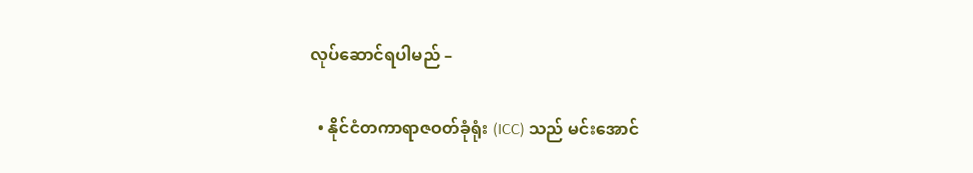လုပ်ဆောင်ရပါမည် –

  • နိုင်ငံတကာရာဇဝတ်ခုံရုံး (ICC) သည် မင်းအောင်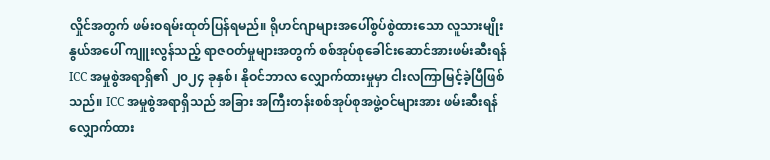လှိုင်အတွက် ဖမ်းဝရမ်းထုတ်ပြန်ရမည်။ ရိုဟင်ဂျာများအပေါ်စွပ်စွဲထားသော လူသားမျိုးနွယ်အပေါ် ကျူးလွန်သည့် ရာဇဝတ်မှုများအတွက် စစ်အုပ်စုခေါင်းဆောင်အားဖမ်းဆီးရန် ICC အမှုစွဲအရာရှိ၏ ၂၀၂၄ ခုနှစ်၊ နိုဝင်ဘာလ လျှောက်ထားမှုမှာ ငါးလကြာမြင့်ခဲ့ပြီဖြစ်သည်။ ICC အမှုစွဲအရာရှိသည် အခြား အကြီးတန်းစစ်အုပ်စုအဖွဲ့ဝင်များအား ဖမ်းဆီးရန် လျှောက်ထား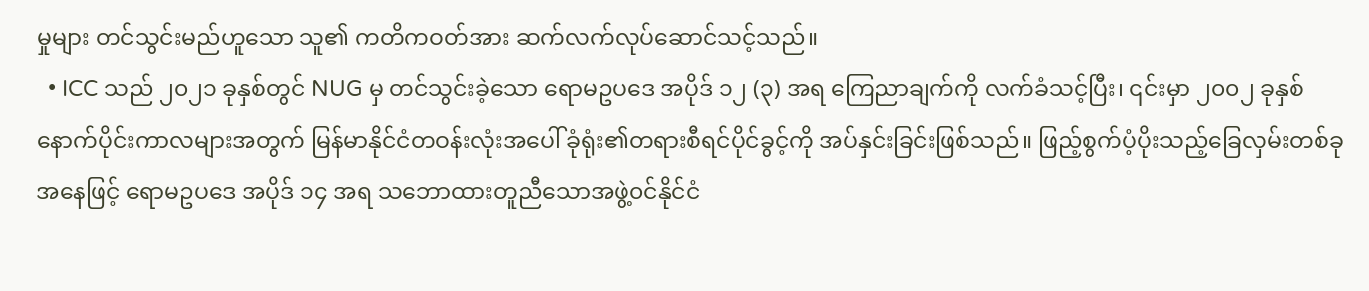မှုများ တင်သွင်းမည်ဟူသော သူ၏ ကတိကဝတ်အား ဆက်လက်လုပ်ဆောင်သင့်သည်။
  • ICC သည် ၂၀၂၁ ခုနှစ်တွင် NUG မှ တင်သွင်းခဲ့သော ရောမဥပဒေ အပိုဒ် ၁၂ (၃) အရ ကြေညာချက်ကို လက်ခံသင့်ပြီး၊ ၎င်းမှာ ၂၀၀၂ ခုနှစ် နောက်ပိုင်းကာလများအတွက် မြန်မာနိုင်ငံတဝန်းလုံးအပေါ် ခုံရုံး၏တရားစီရင်ပိုင်ခွင့်ကို အပ်နှင်းခြင်းဖြစ်သည်။ ဖြည့်စွက်ပံ့ပိုးသည့်ခြေလှမ်းတစ်ခုအနေဖြင့် ရောမဥပဒေ အပိုဒ် ၁၄ အရ သဘောထားတူညီသောအဖွဲ့၀င်နိုင်ငံ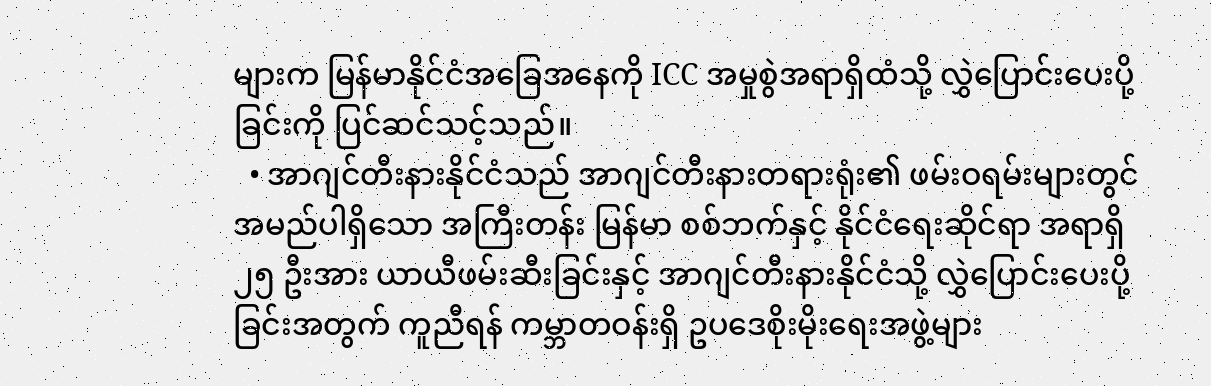များက မြန်မာနိုင်ငံအခြေအနေကို ICC အမှုစွဲအရာရှိထံသို့ လွှဲပြောင်းပေးပို့ခြင်းကို ပြင်ဆင်သင့်သည်။
  • အာဂျင်တီးနားနိုင်ငံသည် အာဂျင်တီးနားတရားရုံး၏ ဖမ်းဝရမ်းများတွင် အမည်ပါရှိသော အကြီးတန်း မြန်မာ စစ်ဘက်နှင့် နိုင်ငံရေးဆိုင်ရာ အရာရှိ ၂၅ ဦးအား ယာယီဖမ်းဆီးခြင်းနှင့် အာဂျင်တီးနားနိုင်ငံသို့ လွှဲပြောင်းပေးပို့ခြင်းအတွက် ကူညီရန် ကမ္ဘာတဝန်းရှိ ဥပဒေစိုးမိုးရေးအဖွဲ့များ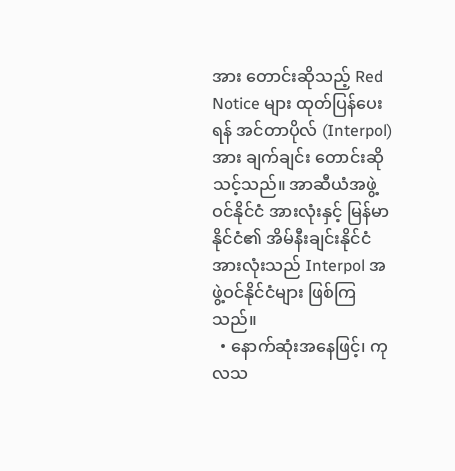အား တောင်းဆိုသည့် Red Notice များ ထုတ်ပြန်ပေးရန် အင်တာပိုလ် (Interpol) အား ချက်ချင်း တောင်းဆိုသင့်သည်။ အာဆီယံအဖွဲ့ဝင်နိုင်ငံ အားလုံးနှင့် မြန်မာနိုင်ငံ၏ အိမ်နီးချင်းနိုင်ငံအားလုံးသည် Interpol အဖွဲ့ဝင်နိုင်ငံများ ဖြစ်ကြသည်။
  • နောက်ဆုံးအနေဖြင့်၊ ကုလသ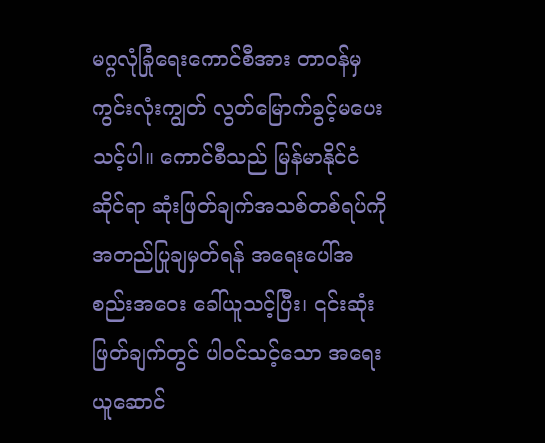မဂ္ဂလုံခြုံရေးကောင်စီအား တာဝန်မှ ကွင်းလုံးကျွတ် လွတ်မြောက်ခွင့်မပေးသင့်ပါ။ ကောင်စီသည် မြန်မာနိုင်ငံဆိုင်ရာ ဆုံးဖြတ်ချက်အသစ်တစ်ရပ်ကို အတည်ပြုချမှတ်ရန် အရေးပေါ်အစည်းအဝေး ခေါ်ယူသင့်ပြီး၊ ၎င်းဆုံးဖြတ်ချက်တွင် ပါ၀င်သင့်သော အရေးယူဆောင်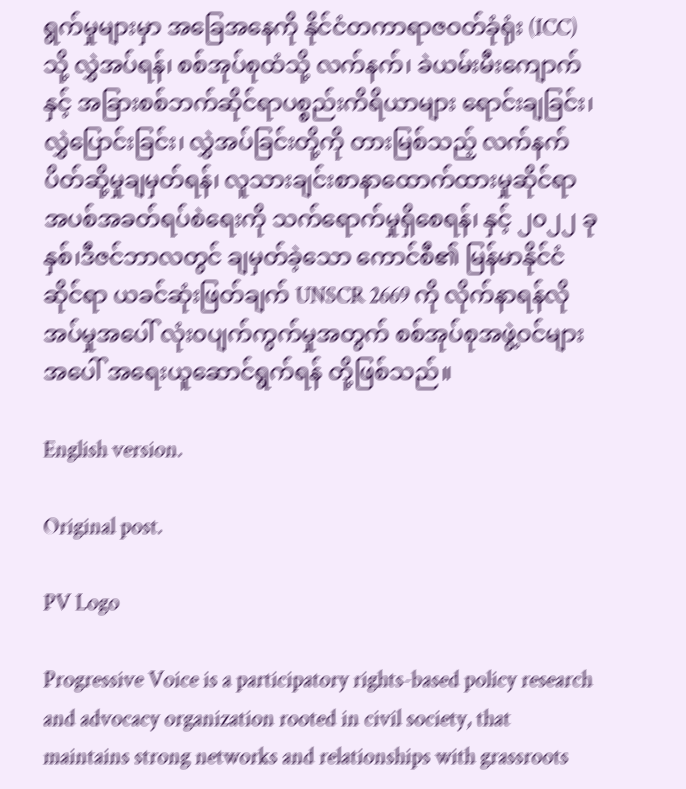ရွက်မှုများမှာ အခြေအနေကို နိုင်ငံတကာရာဇဝတ်ခုံရုံး (ICC) သို့ လွှဲအပ်ရန်၊ စစ်အုပ်စုထံသို့ လက်နက်၊ ခဲယမ်းမီးကျောက်နှင့် အခြားစစ်ဘက်ဆိုင်ရာပစ္စည်းကိရိယာများ ရောင်းချခြင်း၊ လွှဲပြောင်းခြင်း၊ လွှဲအပ်ခြင်းတို့ကို တားမြစ်သည့် လက်နက်ပိတ်ဆို့မှုချမှတ်ရန်၊ လူသားချင်းစာနာထောက်ထားမှုဆိုင်ရာ အပစ်အခတ်ရပ်စဲရေးကို သက်ရောက်မှုရှိစေရန်၊ နှင့် ၂၀၂၂ ခုနှစ်၊ဒီဇင်ဘာလတွင် ချမှတ်ခဲ့သော ကောင်စီ၏ မြန်မာနိုင်ငံဆိုင်ရာ ယခင်ဆုံးဖြတ်ချက် UNSCR 2669 ကို လိုက်နာရန်လိုအပ်မှုအပေါ် လုံး၀ပျက်ကွက်မှုအတွက် စစ်အုပ်စုအဖွဲ့ဝင်များအပေါ် အရေးယူဆောင်ရွက်ရန် တို့ဖြစ်သည်။

English version.

Original post.

PV Logo

Progressive Voice is a participatory rights-based policy research and advocacy organization rooted in civil society, that maintains strong networks and relationships with grassroots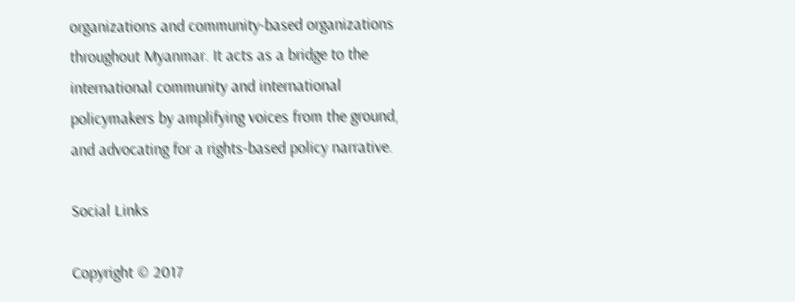organizations and community-based organizations throughout Myanmar. It acts as a bridge to the international community and international policymakers by amplifying voices from the ground, and advocating for a rights-based policy narrative.

Social Links

Copyright © 2017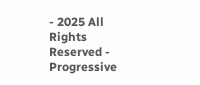- 2025 All Rights Reserved - Progressive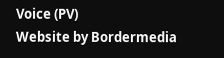Voice (PV)
Website by Bordermedia